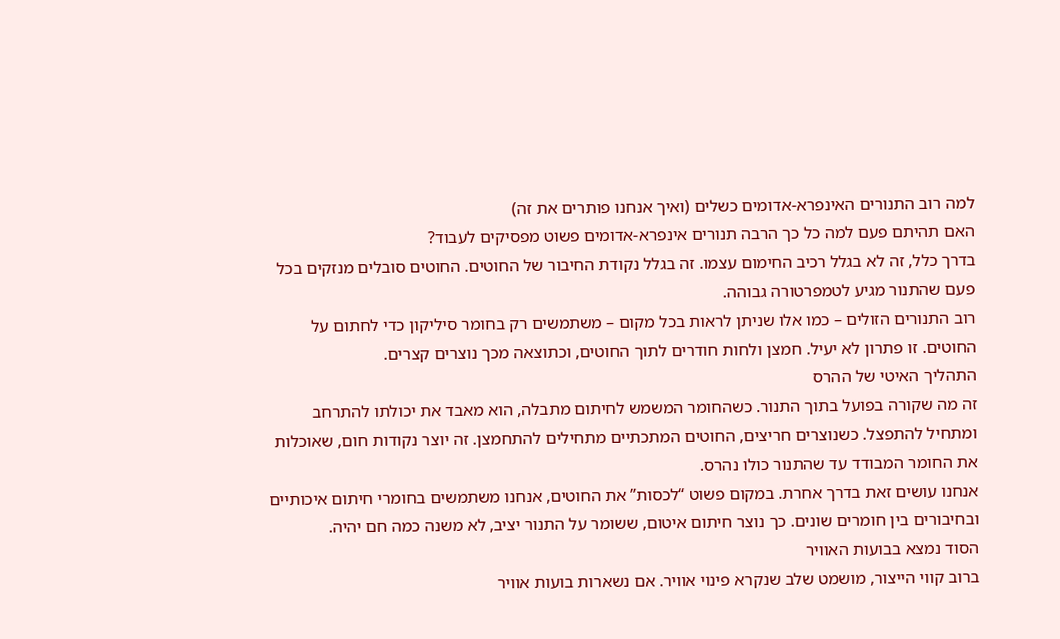למה רוב התנורים האינפרא-אדומים כשלים (ואיך אנחנו פותרים את זה)
האם תהיתם פעם למה כל כך הרבה תנורים אינפרא-אדומים פשוט מפסיקים לעבוד?
בדרך כלל, זה לא בגלל רכיב החימום עצמו. זה בגלל נקודת החיבור של החוטים. החוטים סובלים מנזקים בכל פעם שהתנור מגיע לטמפרטורה גבוהה.
רוב התנורים הזולים – כמו אלו שניתן לראות בכל מקום – משתמשים רק בחומר סיליקון כדי לחתום על החוטים. זו פתרון לא יעיל. חמצן ולחות חודרים לתוך החוטים, וכתוצאה מכך נוצרים קצרים.
התהליך האיטי של ההרס
זה מה שקורה בפועל בתוך התנור. כשהחומר המשמש לחיתום מתבלה, הוא מאבד את יכולתו להתרחב ומתחיל להתפצל. כשנוצרים חריצים, החוטים המתכתיים מתחילים להתחמצן. זה יוצר נקודות חום, שאוכלות את החומר המבודד עד שהתנור כולו נהרס.
אנחנו עושים זאת בדרך אחרת. במקום פשוט “לכסות” את החוטים, אנחנו משתמשים בחומרי חיתום איכותיים ובחיבורים בין חומרים שונים. כך נוצר חיתום איטום, ששומר על התנור יציב, לא משנה כמה חם יהיה.
הסוד נמצא בבועות האוויר
ברוב קווי הייצור, מושמט שלב שנקרא פינוי אוויר. אם נשארות בועות אוויר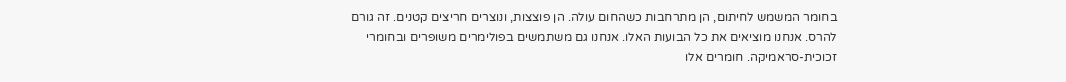בחומר המשמש לחיתום, הן מתרחבות כשהחום עולה. הן פוצצות, ונוצרים חריצים קטנים. זה גורם להרס. אנחנו מוציאים את כל הבועות האלו. אנחנו גם משתמשים בפולימרים משופרים ובחומרי זכוכית-סראמיקה. חומרים אלו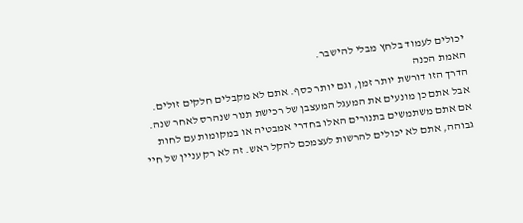יכולים לעמוד בלחץ מבלי להישבר.
האמת הכנה
הדרך הזו דורשת יותר זמן, וגם יותר כסף. אתם לא מקבלים חלקים זולים. אבל אתם כן מונעים את המעגל המעצבן של רכישת תנור שנהרס לאחר שנה. אם אתם משתמשים בתנורים האלו בחדרי אמבטיה או במקומות עם לחות גבוהה, אתם לא יכולים להרשות לעצמכם להקל ראש. זה לא רק עניין של חיי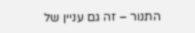התנור – זה גם עניין של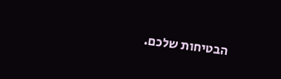הבטיחות שלכם.